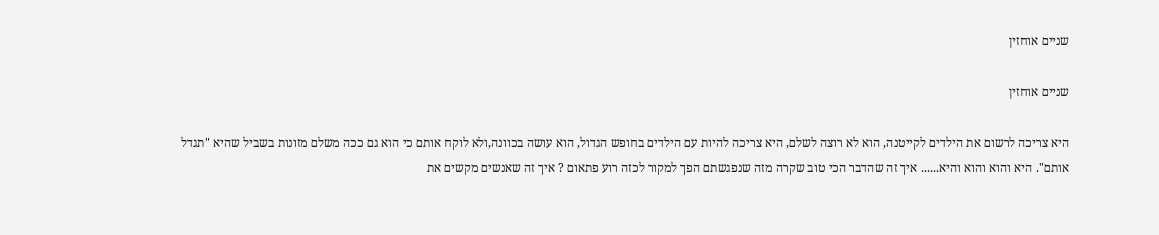שניים אוחזין

שניים אוחזין

היא צריכה לרשום את הילדים לקייטנה, הוא לא רוצה לשלם, היא צריכה להיות עם הילדים בחופש הגדול, הוא עושה בכוונה,ולא לוקח אותם כי הוא גם ככה משלם מזונות בשביל שהיא "תגדל אותם". היא והוא והוא והיא...... איך זה שהדבר הכי טוב שקרה מזה שנפגשתם הפך למקור לכזה רוע פתאום ? איך זה שאנשים מקשים את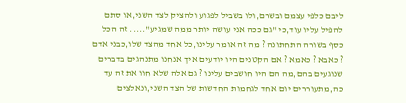ליבם כלפי עצמם ובשרם,ולו בשביל לפגוע ולהציק לצד השני,או סתם להפיל עליו עוד,כי "גם ככה אני עושה יותר ממה שמגיע"..... זה הכל כסף בשורה התחתונה ? מה זה אומר עלינו,כל אחד מהצד שלו,כבני אדם ? כאבא ? כאמא ? אם הקטנים היו יודעים איך אנחנו מתנהגים בדברים שנוגעים בהם,מה הם היו חושבים עלינו ? גם אלה שלא חוו את זה עד כה,מתעוררים יום אחד לגחמות החדשות של הצד השני,ונאלצים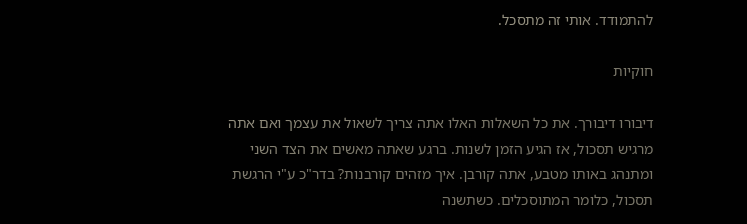להתמודד. אותי זה מתסכל.

חוקיות

דיבורו דיבורך. את כל השאלות האלו אתה צריך לשאול את עצמך ואם אתה מרגיש תסכול, אז הגיע הזמן לשנות. ברגע שאתה מאשים את הצד השני ומתנהג באותו מטבע, אתה קורבן. איך מזהים קורבנות? בדר"כ ע"י הרגשת תסכול, כלומר המתוסכלים. כשתשנה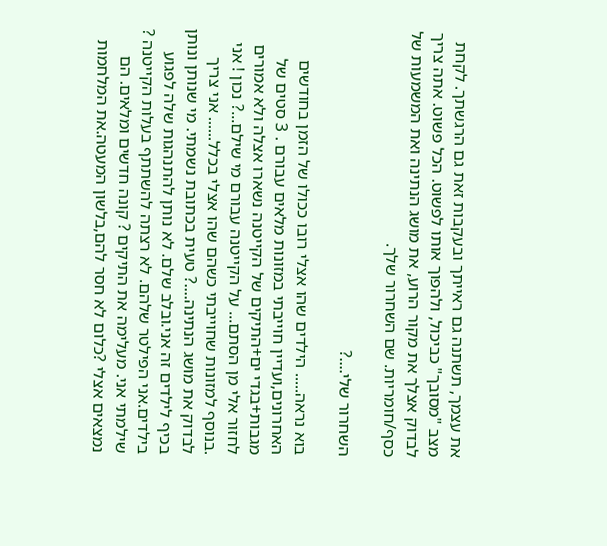את עצמך, תשתנה גם ראייתך ובעקבות זאת גם הרגשתך. לקחת מצב "מסובך" כביכול, ולהפוך אותו לפשוט. הכל פשוט. אתה צריך לבדוק אצלך את מקור הרוע, את מושג הנתינה ואת המשמעות של כסף/חומריות. שם השחרור שלך.

השחרור שלי....?

בוא נראה..... הילדים שהו אצלי רובו ככולו של הזמן בחודשים האחרונים,ועדיין חוייבתי במזונות מלאים עבורם . 3 סטים של מגבות+בגדי ים+התיקים של הקייטנה נשארו אצלה ולא אמורים לחזור אלי מן הסתם... על הקייטנה עבורם מי שילם...? נכון ! אני .בנוסף למזונות שחוייבתי כשהם שהו אצלי בכלל...... אני צריך לבדוק את מושג הנתינה....? טעית בכתובת נשמתי. מי שנותן ונותן בכיף לילדים זה אני.ובלב שלם. לא נותן להתנהגות שלה לפגוע בילדים.אני הפילטר שלהם. לא רצתה להשתתף בעלות הקייטנה ? שילמתי אני. מעלימה את התיקים ? קונה חדשים ומלאים. הם נמצאים אצלי ?כלום לא חסר להם,בלשון המעטה.את המלחמות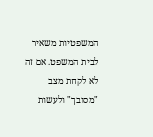המשפטיות משאיר לבית המשפט. אם זה לא לקחת מצב "מסובך" ולעשות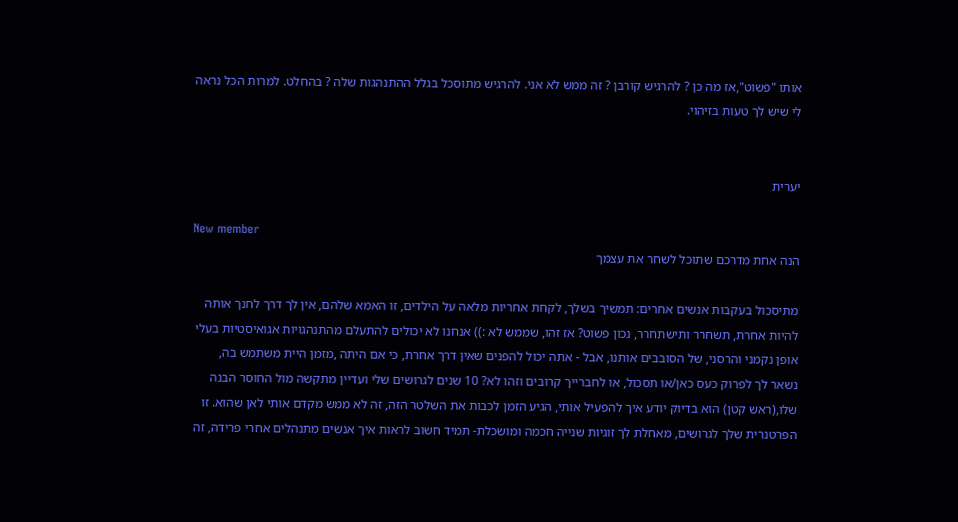אותו "פשוט",אז מה כן ? להרגיש קורבן ? זה ממש לא אני. להרגיש מתוסכל בגלל ההתנהגות שלה ? בהחלט. למרות הכל נראה לי שיש לך טעות בזיהוי.


יערית

New member
הנה אחת מדרכם שתוכל לשחר את עצמך

מתיסכול בעקבות אנשים אחרים: תמשיך בשלך, לקחת אחריות מלאה על הילדים, זו האמא שלהם, אין לך דרך לחנך אותה להיות אחרת, תשחרר ותישתחרר, נכון פשוט? אז זהו, שממש לא :)) אנחנו לא יכולים להתעלם מהתנהגויות אגואיסטיות בעלי אופן נקמני והרסני, של הסובבים אותנו, אבל - אתה יכול להפנים שאין דרך אחרת, כי אם היתה ,מזמן היית משתמש בה, נשאר לך לפרוק כעס כאן/או תסכול, או לחברייך קרובים וזהו לא? 10 שנים לגרושים שלי ועדיין מתקשה מול החוסר הבנה שלו,(ראש קטן) הוא בדיוק יודע איך להפעיל אותי, הגיע הזמן לכבות את השלטר הזה, זה לא ממש מקדם אותי לאן שהוא. זו הפרטנרית שלך לגרושים, מאחלת לך זוגיות שנייה חכמה ומושכלת- תמיד חשוב לראות איך אנשים מתנהלים אחרי פרידה, זה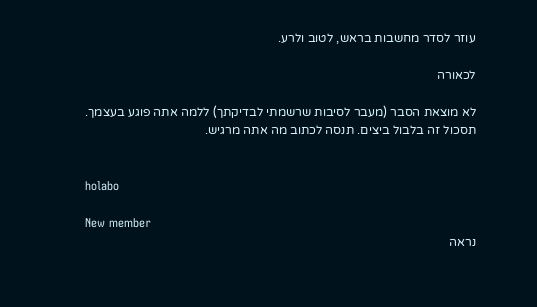עוזר לסדר מחשבות בראש, לטוב ולרע.

לכאורה

לא מוצאת הסבר (מעבר לסיבות שרשמתי לבדיקתך) ללמה אתה פוגע בעצמך. תסכול זה בלבול ביצים. תנסה לכתוב מה אתה מרגיש.


holabo

New member
נראה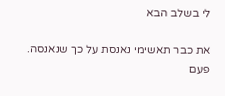לי בשלב הבא

את כבר תאשימי נאנסת על כך שנאנסה. פעם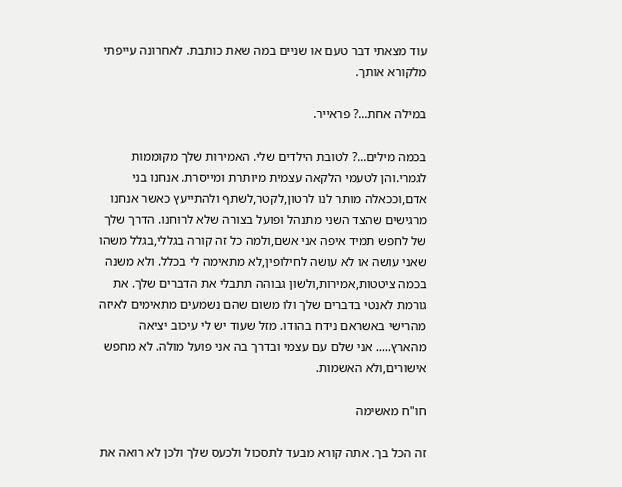עוד מצאתי דבר טעם או שניים במה שאת כותבת. לאחרונה עייפתי מלקורא אותך.

במילה אחת...? פראייר.

בכמה מילים...? לטובת הילדים שלי. האמירות שלך מקוממות לגמרי.והן לטעמי הלקאה עצמית מיותרת ומייסרת. אנחנו בני אדם,וככאלה מותר לנו לרטון,לקטר,לשתף ולהתייעץ כאשר אנחנו מרגישים שהצד השני מתנהל ופועל בצורה שלא לרוחנו. הדרך שלך של לחפש תמיד איפה אני אשם,ולמה כל זה קורה בגללי,בגלל משהו שאני עושה או לא עושה לחילופין,לא מתאימה לי בכלל. ולא משנה בכמה ציטטות,אמירות,ולשון גבוהה תתבלי את הדברים שלך. את גורמת לאנטי בדברים שלך ולו משום שהם נשמעים מתאימים לאיזה מהרישי באשראם נידח בהודו. מזל שעוד יש לי עיכוב יציאה מהארץ..... אני שלם עם עצמי ובדרך בה אני פועל מולה. לא מחפש אישורים,ולא האשמות.

חו"ח מאשימה

זה הכל בך. אתה קורא מבעד לתסכול ולכעס שלך ולכן לא רואה את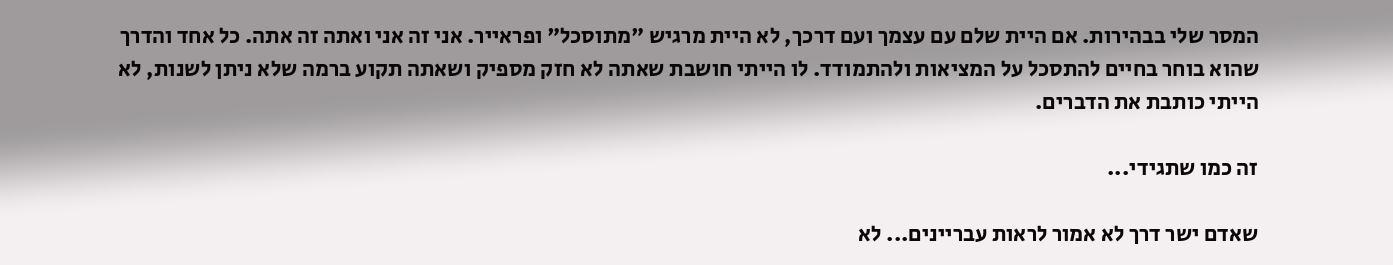המסר שלי בבהירות. אם היית שלם עם עצמך ועם דרכך, לא היית מרגיש "מתוסכל" ופראייר. אני זה אני ואתה זה אתה. כל אחד והדרך שהוא בוחר בחיים להתסכל על המציאות ולהתמודד. לו הייתי חושבת שאתה לא חזק מספיק ושאתה תקוע ברמה שלא ניתן לשנות, לא הייתי כותבת את הדברים.

זה כמו שתגידי...

שאדם ישר דרך לא אמור לראות עבריינים... לא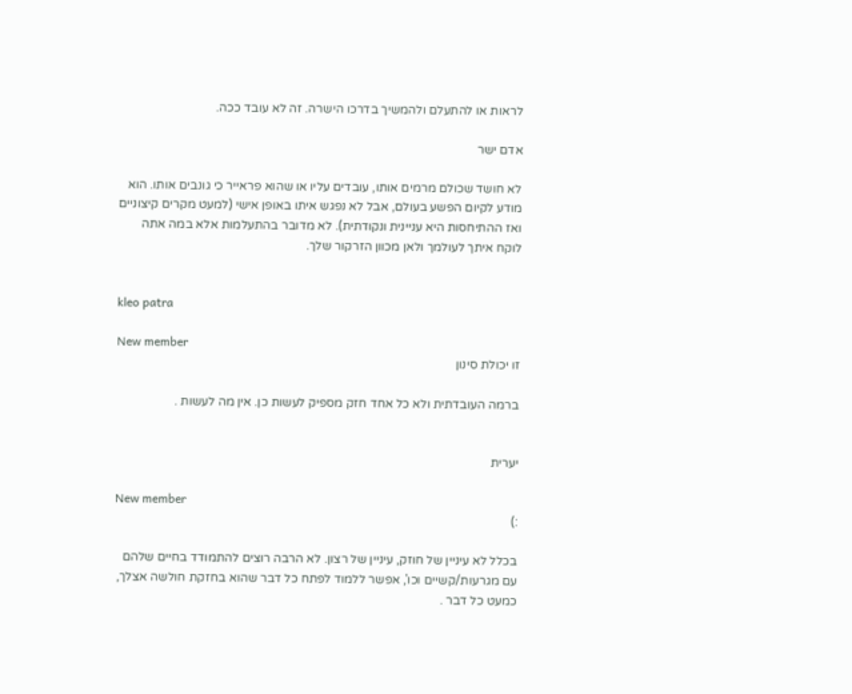לראות או להתעלם ולהמשיך בדרכו הישרה. זה לא עובד ככה.

אדם ישר

לא חושד שכולם מרמים אותו, עובדים עליו או שהוא פראייר כי גונבים אותו. הוא מודע לקיום הפשע בעולם, אבל לא נפגש איתו באופן אישי (למעט מקרים קיצוניים ואז ההתיחסות היא עניינית ונקודתית). לא מדובר בהתעלמות אלא במה אתה לוקח איתך לעולמך ולאן מכוון הזרקור שלך.


kleo patra

New member
זו יכולת סינון

ברמה העובדתית ולא כל אחד חזק מספיק לעשות כן. אין מה לעשות .


יערית

New member
:)

בכלל לא עיניין של חוזק, עיניין של רצון. לא הרבה רוצים להתמודד בחיים שלהם עם מגרעות/קשיים וכו', אפשר ללמוד לפתח כל דבר שהוא בחזקת חולשה אצלך, כמעט כל דבר .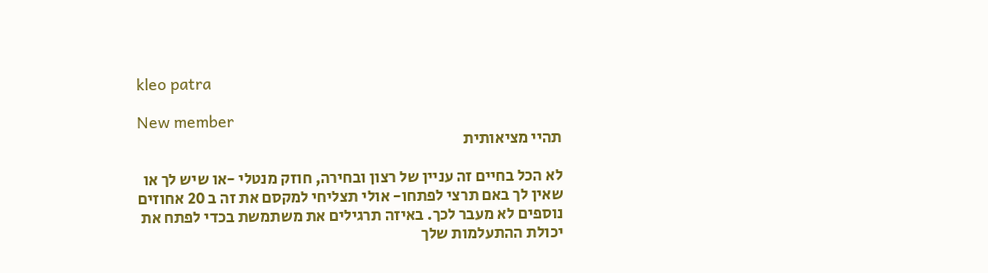kleo patra

New member
תהיי מציאותית

לא הכל בחיים זה עניין של רצון ובחירה, חוזק מנטלי -או שיש לך או שאין לך באם תרצי לפתחו- אולי תצליחי למקסם את זה ב 20 אחוזים נוספים לא מעבר לכך. באיזה תרגילים את משתמשת בכדי לפתח את יכולת ההתעלמות שלך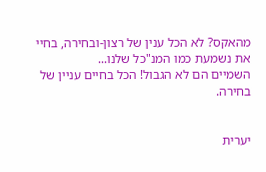מהאקס? לא הכל ענין של רצון-ובחירה, בחיי את נשמעת כמו המנ"כל שלנו...
השמיים הם לא הגבול! הכל בחיים עניין של בחירה.


יערית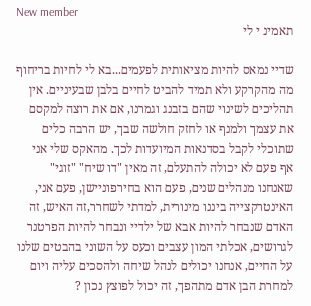New member
תאמינ י לי

שדיי נמאס להיות מציאותית לפעמים...בא לי לחיות בריחוף מה מהקרקע ולא תמיד להביט לחיים בלבן שבעיניים. אין תהליכים לשינוי שהם בזבנג וגמרנו, אם את רוצה למקסם את עצמך ולמנף או לחזק חולשה שבך, יש הרבה כלים שתוכלי לקבל בסדנאות המיועדות לכך. מהאקס שלי אני אף פעם לא יכולה להתעלם, זה מאין "דו שיח" "זוגי" שאנחנו מנהלים שנים, פעם הוא בחירפוניישן, פעם אני, האינטרקצייה ביננו מינורית, למדתי לשחרר,זה האיש, זה האדם שנבחר להיות אבא של ילדיי ונבחר להיות הפרטנר לגרושים, אכלתי המון עצבים וכעס על השוני בהבטים שלנו על החיים, אנחנו יכולים לנהל שיחה ולהסכים עליה ויום למחרת הבן אדם מתהפך, זה יכול לפוצץ נכון ?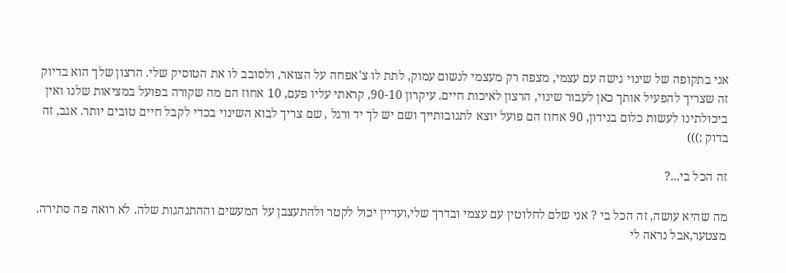אני בתקופה של שינוי גישה עם עצמי, מצפה רק מעצמי לנשום עמוק, לתת לו צ'אפחה על הצואר, ולסובב לו את הטוסיק שלי. הרצון שלך הוא בדיוק זה שצריך להפעיל אותך כאן לעבור שינוי, הרצון לאיכות חיים. עיקרון 90-10, קראתי עליו פעם, 10 אחוז הם מה שקורה בפועל במציאות שלנו ואין ביכולתינו לעשות כלום בנידון, 90 אחוז הם פועל יוצא לתגובותייך ושם יש לך יד ורגל , שם צריך לבוא השינוי בכדי לקבל חיים טובים יותר. אגב, זה בדוק :)))

זה הכל בי...?

מה שהיא עושה, זה הכל בי ? אני שלם לחלוטין עם עצמי ובדרך שלי,ועדיין יכול לקטר ולהתעצבן על המעשים וההתנהגות שלה. לא רואה פה סתירה. מצטער,אבל נראה לי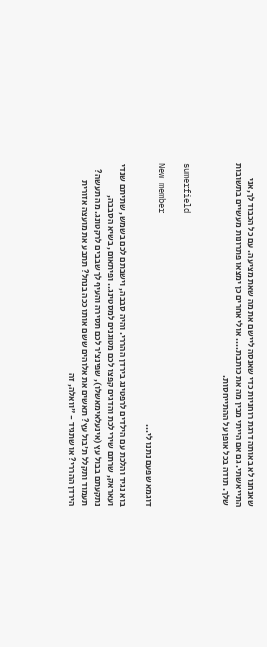שאנחנו לא באותה דרגת רוחניות כדי שאנסה ליישם את מה שאת מציעה. עם כל הכבוד לך,אני התייאשתי. גם אם הייתי מבין מה את כותבת.... אולי אחרים כן ימצאו פתרונות מעשיים בתשובות שלך. תודה בכל אופן על ההתייחסות.


sumerfield

New member
דוגמא שפעם נתנו לי...

בוא נגיד והלכת עם הילדים לרפטינג בירדן ההררי. והיה סבבה, וישבתם לכם בשמש, שתיתם שנדי ועאראק, שרתם שירי לכת והדגים קפצו לכם מטוגנים למסטינג.. ופיתאום, בשיא הסבבה, נתקעתם בבול עץ (אינעלאימאשלו), שפינצ'ר לכם תסירה והעיף לך שבבים לרקטונג. מה תעשה? תעמוד ותקלל ת'בול עץ? תאשים את אלוהים ששם אותו ככה בנחל? תתבע את מועצה אזורית הירדן ההררי? או שתגיד - "וואלה, זה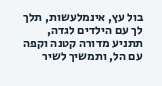בול עץ, אינמלעשות, תלך לך עם הילדים לגדה, תתניע מדורה קטנה וקפה עם הל, ותמשיך לשיר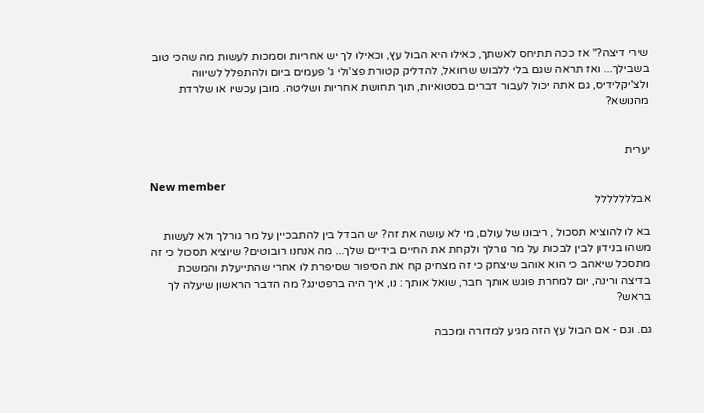שירי דיצה?" אז ככה תתיחס לאשתך, כאילו היא הבול עץ, וכאילו לך יש אחריות וסמכות לעשות מה שהכי טוב בשבילך... ואז תראה שגם בלי ללבוש שרוואל, להדליק קטורת פצ'ולי ג' פעמים ביום ולהתפלל לשיווה ולצ'יקלידיס, גם אתה יכול לעבור דברים בסטואיות, תוך תחושת אחריות ושליטה. מובן עכשיו או שלרדת מהנושא?


יערית

New member
אבללללללל

בא לו להוציא תסכול , ריבונו של עולם, מי לא עושה את זה? יש הבדל בין להתבכיין על מר גורלך ולא לעשות משהו בנידון לבין לבכות על מר גורלך ולקחת את החיים בידיים שלך... מה אנחנו רובוטים? שיוציא תסכול כי זה מתסכל שיאהב כי הוא אוהב שיצחק כי זה מצחיק קח את הסיפור שסיפרת לו אחרי שהתייעלת והמשכת בדיצה ורינה, יום למחרת פוגש אותך חבר, שואל אותך : נו, איך היה ברפטינג? מה הדבר הראשון שיעלה לך בראש?

גם. וגם - אם הבול עץ הזה מגיע למדורה ומכבה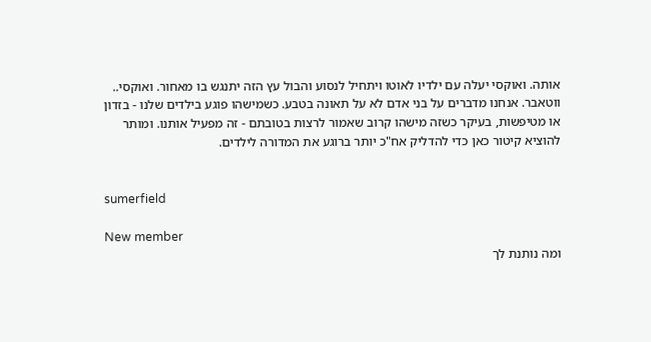אותה. ואוקסי יעלה עם ילדיו לאוטו ויתחיל לנסוע והבול עץ הזה יתנגש בו מאחור. ואוקסי.. ווטאבר. אנחנו מדברים על בני אדם לא על תאונה בטבע. כשמישהו פוגע בילדים שלנו - בזדון או מטיפשות, בעיקר כשזה מישהו קרוב שאמור לרצות בטובתם - זה מפעיל אותנו. ומותר להוציא קיטור כאן כדי להדליק אח"כ יותר ברוגע את המדורה לילדים.


sumerfield

New member
ומה נותנת לך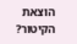הוצאת הקיטור?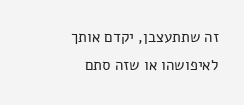זה שתתעצבן, יקדם אותך לאיפושהו או שזה סתם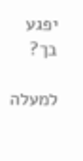יפגע בך?

למעלה